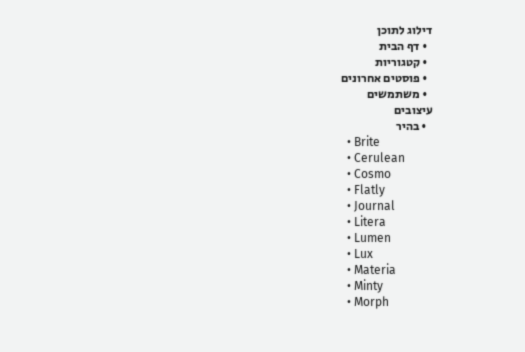דילוג לתוכן
  • דף הבית
  • קטגוריות
  • פוסטים אחרונים
  • משתמשים
עיצובים
  • בהיר
  • Brite
  • Cerulean
  • Cosmo
  • Flatly
  • Journal
  • Litera
  • Lumen
  • Lux
  • Materia
  • Minty
  • Morph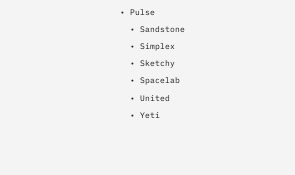• Pulse
  • Sandstone
  • Simplex
  • Sketchy
  • Spacelab
  • United
  • Yeti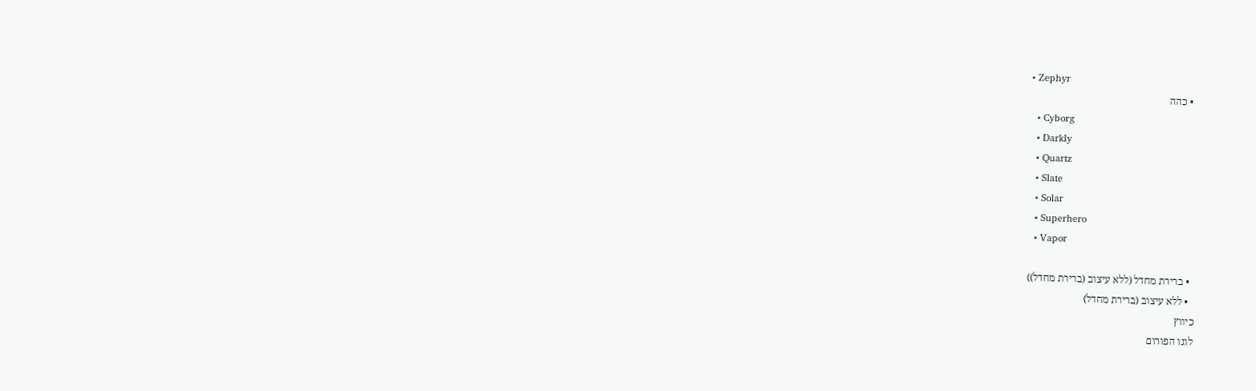• Zephyr
  • כהה
  • Cyborg
  • Darkly
  • Quartz
  • Slate
  • Solar
  • Superhero
  • Vapor

  • ברירת מחדל (ללא עיצוב (ברירת מחדל))
  • ללא עיצוב (ברירת מחדל)
כיווץ
לוגו הפורום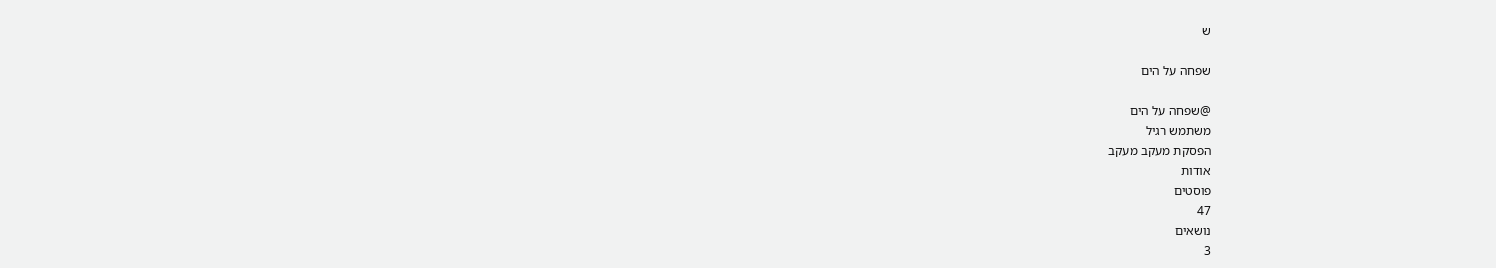ש

שפחה על הים

@שפחה על הים
משתמש רגיל
הפסקת מעקב מעקב
אודות
פוסטים
47
נושאים
3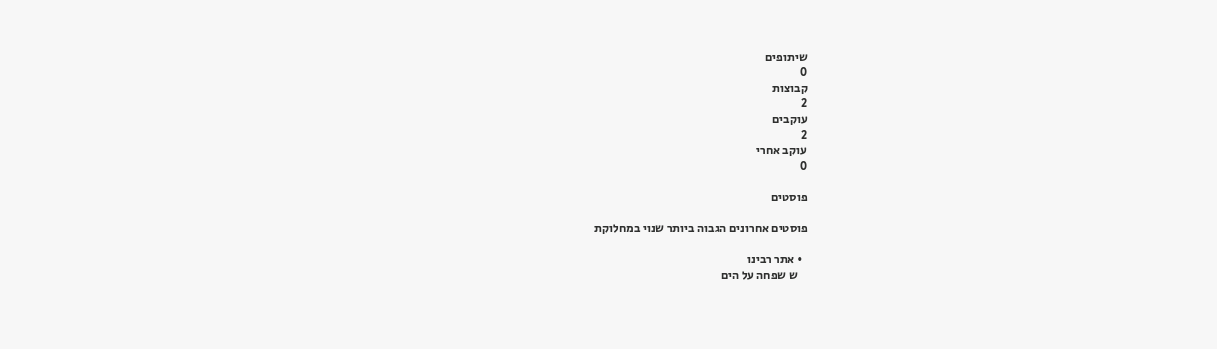שיתופים
0
קבוצות
2
עוקבים
2
עוקב אחרי
0

פוסטים

פוסטים אחרונים הגבוה ביותר שנוי במחלוקת

  • אתר רבינו
    ש שפחה על הים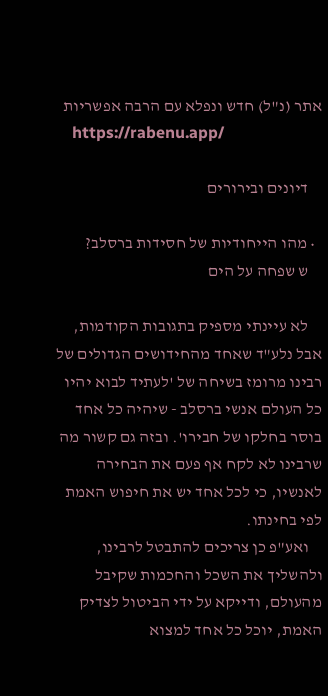אתר (נ"ל) חדש ונפלא עם הרבה אפשריות
    https://rabenu.app/

    דיונים ובירורים

  • מהו הייחודיות של חסידות ברסלב?
    ש שפחה על הים

    לא עיינתי מספיק בתגובות הקודמות, אבל נלע"ד שאחד מהחידושים הגדולים של רבינו מרומז בשיחה של 'לעתיד לבוא יהיו כל העולם אנשי ברסלב - שיהיה כל אחד בוסר בחלקו של חבירו'. ובזה גם קשור מה שרבינו לא לקח אף פעם את הבחירה לאנשיו, כי לכל אחד יש את חיפוש האמת לפי בחינתו.
    ואע"פ כן צריכים להתבטל לרבינו, ולהשליך את השכל והחכמות שקיבל מהעולם, ודייקא על ידי הביטול לצדיק האמת, יוכל כל אחד למצוא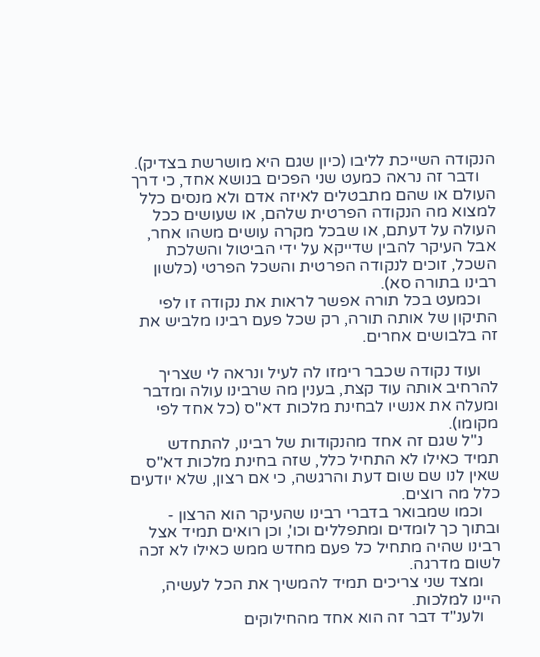הנקודה השייכת לליבו (כיון שגם היא מושרשת בצדיק).
    ודבר זה נראה כמעט שני הפכים בנושא אחד, כי דרך העולם או שהם מתבטלים לאיזה אדם ולא מנסים כלל למצוא מה הנקודה הפרטית שלהם, או שעושים ככל העולה על דעתם, או שבכל מקרה עושים משהו אחר, אבל העיקר להבין שדייקא על ידי הביטול והשלכת השכל, זוכים לנקודה הפרטית והשכל הפרטי (כלשון רבינו בתורה סא).
    וכמעט בכל תורה אפשר לראות את נקודה זו לפי התיקון של אותה תורה, רק שכל פעם רבינו מלביש את זה בלבושים אחרים.

    ועוד נקודה שכבר רימזו לה לעיל ונראה לי שצריך להרחיב אותה עוד קצת, בענין מה שרבינו עולה ומדבר ומעלה את אנשיו לבחינת מלכות דא"ס (כל אחד לפי מקומו).
    נ"ל שגם זה אחד מהנקודות של רבינו, להתחדש תמיד כאילו לא התחיל כלל, שזה בחינת מלכות דא"ס שאין לנו שם שום דעת והרגשה, כי אם רצון, שלא יודעים כלל מה רוצים.
    וכמו שמבואר בדברי רבינו שהעיקר הוא הרצון - ובתוך כך לומדים ומתפללים וכו', וכן רואים תמיד אצל רבינו שהיה מתחיל כל פעם מחדש ממש כאילו לא זכה לשום מדרגה.
    ומצד שני צריכים תמיד להמשיך את הכל לעשיה, היינו למלכות.
    ולענ"ד דבר זה הוא אחד מהחילוקים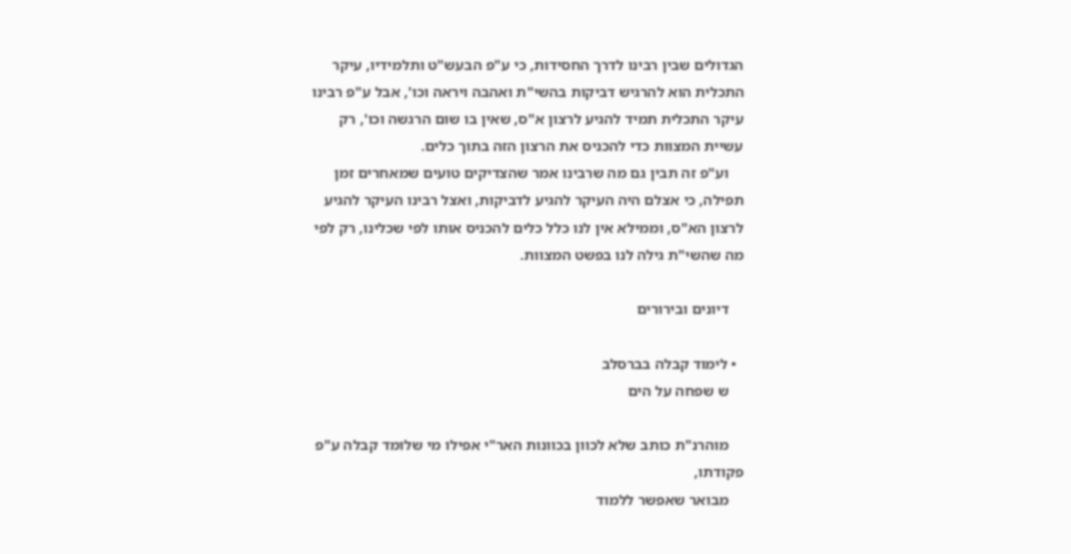הגדולים שבין רבינו לדרך החסידות, כי ע"פ הבעש"ט ותלמידיו, עיקר התכלית הוא להרגיש דביקות בהשי"ת ואהבה ויראה וכו', אבל ע"פ רבינו עיקר התכלית תמיד להגיע לרצון א"ס, שאין בו שום הרגשה וכו', רק עשיית המצוות כדי להכניס את הרצון הזה בתוך כלים.
    וע"פ זה תבין גם מה שרבינו אמר שהצדיקים טועים שמאחרים זמן תפילה, כי אצלם היה העיקר להגיע לדביקות, ואצל רבינו העיקר להגיע לרצון הא"ס, וממילא אין לנו כלל כלים להכניס אותו לפי שכלינו, רק לפי מה שהשי"ת גילה לנו בפשט המצוות.

    דיונים ובירורים

  • לימוד קבלה בברסלב
    ש שפחה על הים

    מוהרנ"ת כותב שלא לכוון בכוונות האר"י אפילו מי שלומד קבלה ע"פ פקודתו,
    מבואר שאפשר ללמוד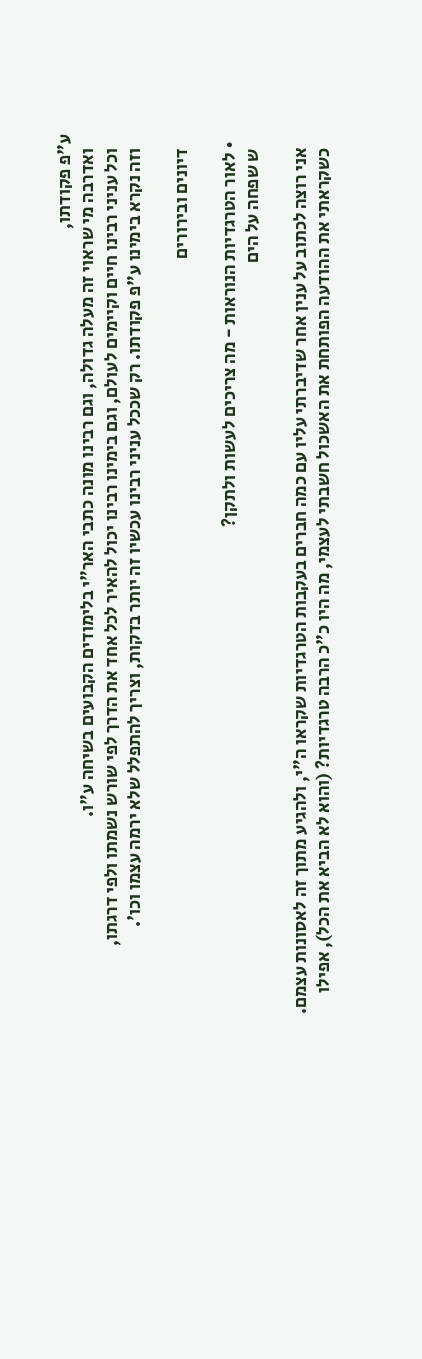ע"פ פקודתו,
    ואדרבה מי שראוי זה מעלה גדולה, וגם רבינו מונה כתבי האר"י בלימודים הקבועים בשיחה ע"ו.
    וכל עניני רבינו חיים וקיימים לעולם, וגם בימינו רבינו יכול להאיר לכל אחד את הדרך לפי שורש נשמתו ולפי דרגתו,
    וזה נקרא בימינו ע"פ פקודתו. רק שככל עניני רבינו עכשיו זה יותר בדקות, וצריך להתפלל שלא ירמה עצמו וכו'.

    דיונים ובירורים

  • לאור הטרגדיות הנוראות - מה צריכים לעשות ולתקן?
    ש שפחה על הים

    אני רוצה לכתוב על ענין אחר שדיברתי עליו עם כמה חברים בעקבות הטרגדיות שקראו ה"י, ולהגיע מתוך זה לאסונות עצמם.
    כשקראתי את ההודעה הפותחת את האשכול חשבתי לעצמי, מה היו כ"כ הרבה טרגדיות? (והוא לא הביא את הכל), אפילו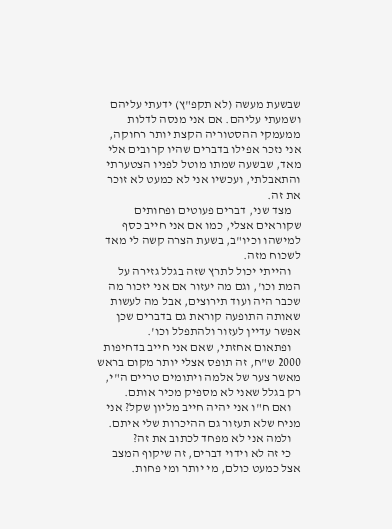שבשעת מעשה (לא תקפ"ץ) ידעתי עליהם ושמעתי עליהם. אם אני מנסה לדלות ממעמקי ההסטוריה הקצת יותר רחוקה, אני נזכר אפילו בדברים שהיו קרובים אלי מאד, שבשעה שמתו מוטל לפניו הצטערתי והתאבלתי, ועכשיו אני לא כמעט לא זוכר את זה.
    מצד שני, דברים פעוטים ופחותים שקוראים אצלי, כמו אם אני חייב כסף למישהו וכיו"ב, בשעת הצרה קשה לי מאד לשכוח מזה.
    והייתי יכול לתרץ שזה בגלל גזירה על המת וכו', וגם מה יעזור אם אני יזכור מה שכבר היה ועוד תירוצים, אבל מה לעשות שאותה התופעה קוראת גם בדברים שכן אפשר עדיין לעזור ולהתפלל וכו'.
    ופתאום אחזתי, שאם אני חייב בדחיפות 2000 ש"ח, זה תופס אצלי יותר מקום בראש מאשר צער של אלמה ויתומים טריים ה"י, רק בגלל שאני לא מספיק מכיר אותם.
    ואם ח"ו אני יהיה חייב מליון שקל? אני מניח שלא תעזור גם ההיכרות שלי איתם.
    ולמה אני לא מפחד לכתוב את זה?
    כי זה לא וידוי דברים, זה שיקוף המצב אצל כמעט כולם, מי יותר ומי פחות.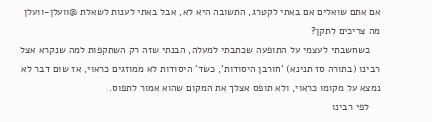אם אתם שואלים אם באתי לקטרג, התשובה היא לא, אבל באתי לענות לשאלת @וועלן-וועלן מה צריכים לתקן?
    כשחשבתי לעצמי על התופעה שכתבתי למעלה, הבנתי שזה רק השתקפות למה שנקרא אצל רבינו (בתורה סז תנינא) 'חורבן היסודות', כשד' היסודות לא ממוזגים כראוי, אז שום דבר לא נמצא על מקומו כראוי, ולא תופס אצלך את המקום שהוא אמור לתפוס.
    לפי רבינו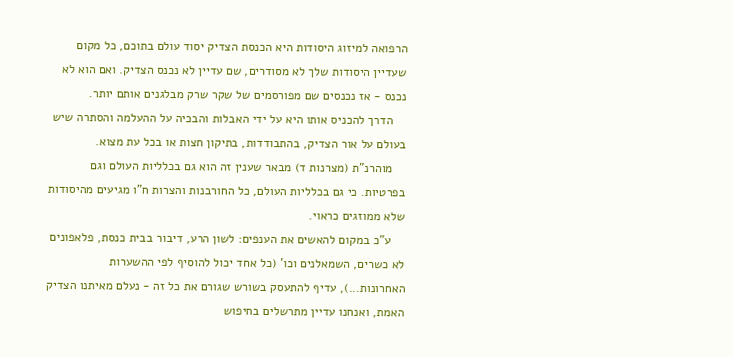הרפואה למיזוג היסודות היא הכנסת הצדיק יסוד עולם בתוכם, כל מקום שעדיין היסודות שלך לא מסודרים, שם עדיין לא נכנס הצדיק. ואם הוא לא נכנס - אז נכנסים שם מפורסמים של שקר שרק מבלגנים אותם יותר.
    הדרך להכניס אותו היא על ידי האבלות והבכיה על ההעלמה והסתרה שיש בעולם על אור הצדיק, בהתבודדות, בתיקון חצות או בכל עת מצוא.
    מוהרנ"ת (מצרנות ד) מבאר שענין זה הוא גם בכלליות העולם וגם בפרטיות. כי גם בכלליות העולם, כל החורבנות והצרות ח"ו מגיעים מהיסודות שלא ממוזגים כראוי.
    ע"כ במקום להאשים את הענפים: לשון הרע, דיבור בבית כנסת, פלאפונים לא כשרים, השמאלנים וכו' (כל אחד יכול להוסיף לפי ההשערות האחרונות...), עדיף להתעסק בשורש שגורם את כל זה - נעלם מאיתנו הצדיק האמת, ואנחנו עדיין מתרשלים בחיפוש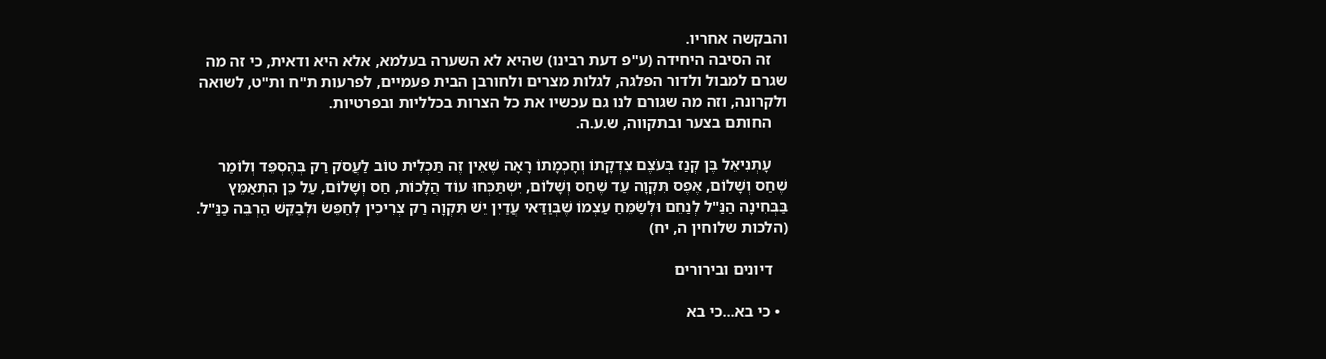והבקשה אחריו.
    זה הסיבה היחידה (ע"פ דעת רבינו) שהיא לא השערה בעלמא, אלא היא ודאית, כי זה מה שגרם למבול ולדור הפלגה, לגלות מצרים ולחורבן הבית פעמיים, לפרעות ת"ח ות"ט, לשואה ולקרונה, וזה מה שגורם לנו גם עכשיו את כל הצרות בכלליות ובפרטיות.
    החותם בצער ובתקווה, ש.ע.ה.

    עָתְנִיאֵל בֶּן קְנַז בְּעֹצֶם צִדְקָתוֹ וְחָכְמָתוֹ רָאָה שֶׁאֵין זֶה תַּכְלִית טוֹב לַעֲסֹק רַק בְּהֶסְפֵּד וְלוֹמַר שֶׁחַס וְשָׁלוֹם, אֶפֶס תִּקְוָה עַד שֶׁחַס וְשָׁלוֹם, יִשְׁתַּכְּחוּ עוֹד הֲלָכוֹת, חַס וְשָׁלוֹם, עַל כֵּן הִתְאַמֵּץ בַּבְּחִינָה הַנַּ"ל לְנַחֵם וּלְשַֹמֵּחַ עַצְמוֹ שֶׁבְּוַדַּאי עֲדַיִן יֵשׁ תִּקְוָה רַק צְרִיכִין לְחַפֵּשֹ וּלְבַקֵּשׁ הַרְבֵּה כַּנַּ"ל. (הלכות שלוחין ה, יח)

    דיונים ובירורים

  • כי בא...כי בא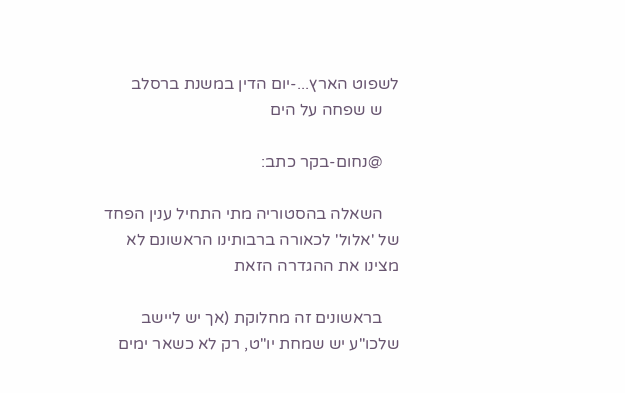לשפוט הארץ...-יום הדין במשנת ברסלב
    ש שפחה על הים

    @נחום-בקר כתב:

    השאלה בהסטוריה מתי התחיל ענין הפחד של 'אלול' לכאורה ברבותינו הראשונם לא מצינו את ההגדרה הזאת

    בראשונים זה מחלוקת (אך יש ליישב שלכו"ע יש שמחת יו"ט, רק לא כשאר ימים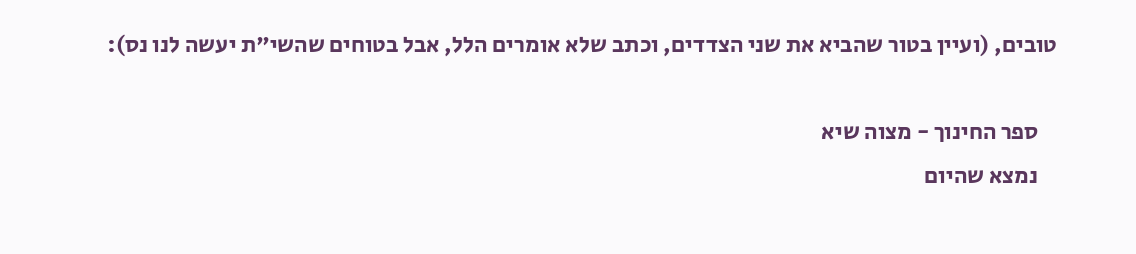טובים, (ועיין בטור שהביא את שני הצדדים, וכתב שלא אומרים הלל, אבל בטוחים שהשי"ת יעשה לנו נס):

    ספר החינוך - מצוה שיא
    נמצא שהיום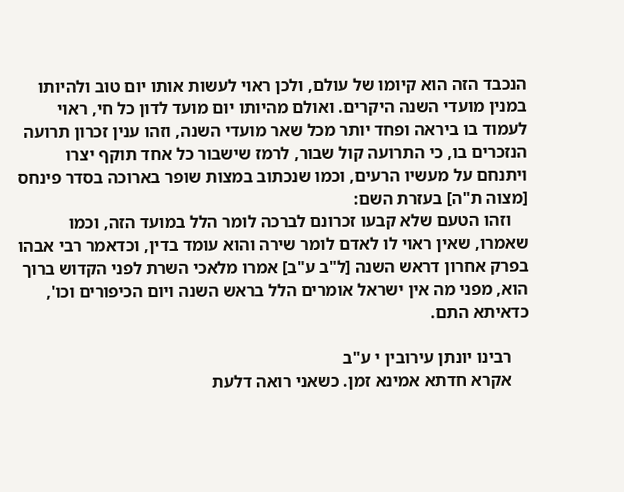הנכבד הזה הוא קיומו של עולם, ולכן ראוי לעשות אותו יום טוב ולהיותו במנין מועדי השנה היקרים. ואולם מהיותו יום מועד לדון כל חי, ראוי לעמוד בו ביראה ופחד יותר מכל שאר מועדי השנה, וזהו ענין זכרון תרועה הנזכרים בו, כי התרועה קול שבור, לרמז שישבור כל אחד תוקף יצרו ויתנחם על מעשיו הרעים, וכמו שנכתוב במצות שופר בארוכה בסדר פינחס [מצוה ת"ה] בעזרת השם:
    וזהו הטעם שלא קבעו זכרונם לברכה לומר הלל במועד הזה, וכמו שאמרו, שאין ראוי לו לאדם לומר שירה והוא עומד בדין, וכדאמר רבי אבהו בפרק אחרון דראש השנה [ל"ב ע"ב] אמרו מלאכי השרת לפני הקדוש ברוך הוא, מפני מה אין ישראל אומרים הלל בראש השנה ויום הכיפורים וכו', כדאיתא התם.

    רבינו יונתן עירובין י ע"ב
    אקרא חדתא אמינא זמן. כשאני רואה דלעת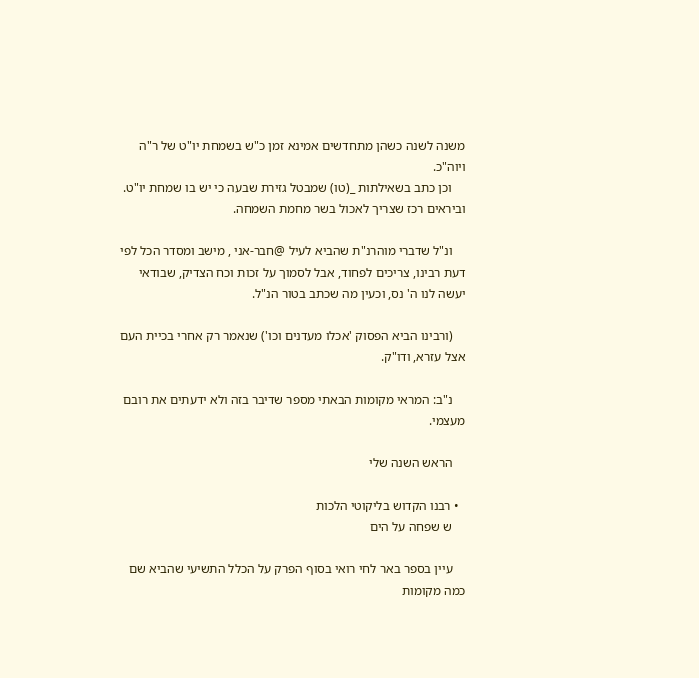משנה לשנה כשהן מתחדשים אמינא זמן כ"ש בשמחת יו"ט של ר"ה ויוה"כ.
    וכן כתב בשאילתות _(טו) שמבטל גזירת שבעה כי יש בו שמחת יו"ט. וביראים רכז שצריך לאכול בשר מחמת השמחה.

    ונ"ל שדברי מוהרנ"ת שהביא לעיל @חבר-אני , מישב ומסדר הכל לפי דעת רבינו, צריכים לפחוד, אבל לסמוך על זכות וכח הצדיק, שבודאי יעשה לנו ה' נס, וכעין מה שכתב בטור הנ"ל.

    (ורבינו הביא הפסוק 'אכלו מעדנים וכו') שנאמר רק אחרי בכיית העם אצל עזרא, ודו"ק.

    נ"ב: המראי מקומות הבאתי מספר שדיבר בזה ולא ידעתים את רובם מעצמי.

    הראש השנה שלי

  • רבנו הקדוש בליקוטי הלכות
    ש שפחה על הים

    עיין בספר באר לחי רואי בסוף הפרק על הכלל התשיעי שהביא שם כמה מקומות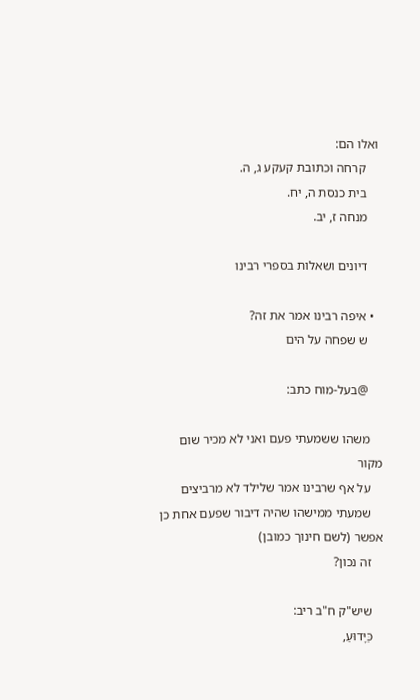ואלו הם:
    קרחה וכתובת קעקע ג, ה.
    בית כנסת ה, יח.
    מנחה ז, יב.

    דיונים ושאלות בספרי רבינו

  • איפה רבינו אמר את זה?
    ש שפחה על הים

    @בעל-מוח כתב:

    משהו ששמעתי פעם ואני לא מכיר שום מקור
    על אף שרבינו אמר שלילד לא מרביצים
    שמעתי ממישהו שהיה דיבור שפעם אחת כן אפשר (לשם חינוך כמובן)
    זה נכון?

    שיש"ק ח"ב ריב:
    כַּיָּדוּעַ,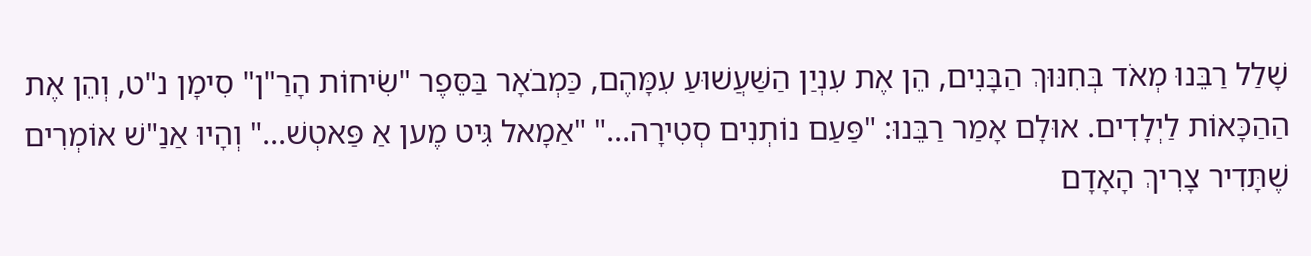שָׁלַל רַבֵּנוּ מְאֹד בְּחִנּוּךְ הַבָּנִים, הֵן אֶת עִנְיַן הַשַּׁעֲשׁוּעַ עִמָּהֶם, כַּמְבֹאָר בַּסֵּפֶר "שִׂיחוֹת הָרַ"ן" סִימָן נ"ט, וְהֵן אֶת הַהַכָּאוֹת לַיְלָדִים. אוּלָם אָמַר רַבֵּנוּ: "פַּעַם נוֹתְנִים סְטִירָה..." "אַמָאל גִּיט מֶען אַ פַּאטְשׁ..." וְהָיוּ אַנַ"שׁ אוֹמְרִים שֶׁתָּדִיר צָרִיךְ הָאָדָם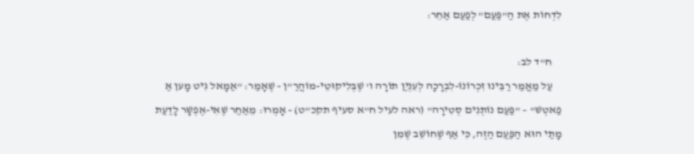לִדְחוֹת אֶת הַ"פַּעַם" לְפַעַם אַחֵר:

    ח"ד לב:
    עַל מַאֲמַר רַבֵּינוּ זִכְרוֹנוֹ-לִבְרָכָה לְעִנְיַן תוֹרָה ו' שֶׁבְּלִיקוּטֵי-מוֹהֲרַ"ן - שֶׁאָמַר: "אַמָאל גִיט מָען אַ פַאטְשׁ" – "פַּעַם נוֹתְנִים סְטִירָה" (ראה לעיל ח"א סעיף תקכ"ט) - אָמְרוּ: מֵאַחַר שֶׁאִי-אֶפְשָׁר לָדַעַת מָתַי הוּא הַפַּעַם הַזֶה, כִּי אַף שֶׁחוֹשֵׁב שֶׁמִן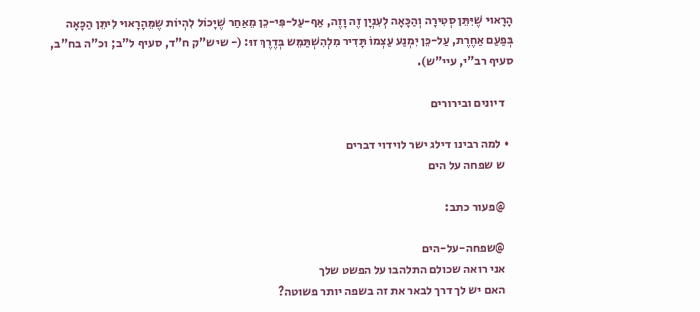הָרָאוּי שֶׁיִּתֵּן סְטִירָה וְהַכָּאָה לְעִנְיָן זֶה וָזֶה, אַף-עַל-פִּי-כֵן מֵאַחַר שֶׁיָכוֹל לִהְיוֹת שֶמֵּהָרָאוּי לִיתֵּן הַכָּאָה בְּפַעַם אַחֶרֶת, עַל-כֵּן יִמְנַע עַצְמוֹ תָּדִיר מִלְהִשְׁתַּמֵּש בְּדֶרֶךְ זוּ: (- שיש"ק ח"ד, סעיף ל"ב; וכ"ה בח"ב, סעיף רב"י, עיי"ש).

    דיונים ובירורים

  • למה רבינו דילג ישר לוידוי דברים
    ש שפחה על הים

    @פעור כתב:

    @שפחה-על-הים
    אני רואה שכולם התלהבו על הפשט שלך
    האם יש לך דרך לבאר את זה בשפה יותר פשוטה?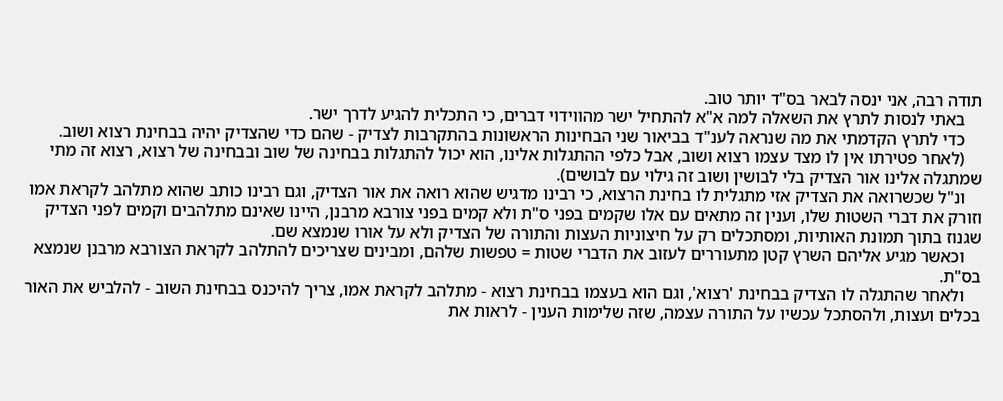תודה רבה, אני ינסה לבאר בס"ד יותר טוב.
    באתי לנסות לתרץ את השאלה למה א"א להתחיל ישר מהווידוי דברים, כי התכלית להגיע לדרך ישר.
    כדי לתרץ הקדמתי את מה שנראה לענ"ד בביאור שני הבחינות הראשונות בהתקרבות לצדיק - שהם כדי שהצדיק יהיה בבחינת רצוא ושוב.
    (לאחר פטירתו אין לו מצד עצמו רצוא ושוב, אבל כלפי ההתגלות אלינו, הוא יכול להתגלות בבחינה של שוב ובבחינה של רצוא, רצוא זה מתי שמתגלה אלינו אור הצדיק בלי לבושין ושוב זה גילוי עם לבושים).
    ונ"ל שכשרואה את הצדיק אזי מתגלית לו בחינת הרצוא, כי רבינו מדגיש שהוא רואה את אור הצדיק, וגם רבינו כותב שהוא מתלהב לקראת אמו וזורק את דברי השטות שלו, וענין זה מתאים עם אלו שקמים בפני ס"ת ולא קמים בפני צורבא מרבנן, היינו שאינם מתלהבים וקמים לפני הצדיק שגנוז בתוך תמונת האותיות, ומסתכלים רק על חיצוניות העצות והתורה של הצדיק ולא על אורו שנמצא שם.
    וכאשר מגיע אליהם השרץ קטן מתעוררים לעזוב את הדברי שטות = טפשות שלהם, ומבינים שצריכים להתלהב לקראת הצורבא מרבנן שנמצא בס"ת.
    ולאחר שהתגלה לו הצדיק בבחינת 'רצוא', וגם הוא בעצמו בבחינת רצוא - מתלהב לקראת אמו, צריך להיכנס בבחינת השוב - להלביש את האור בכלים ועצות, ולהסתכל עכשיו על התורה עצמה, שזה שלימות הענין - לראות את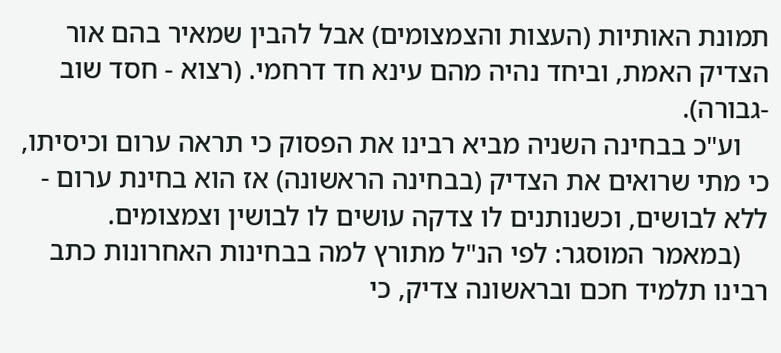תמונת האותיות (העצות והצמצומים) אבל להבין שמאיר בהם אור הצדיק האמת, וביחד נהיה מהם עינא חד דרחמי. (רצוא - חסד שוב -גבורה).
    וע"כ בבחינה השניה מביא רבינו את הפסוק כי תראה ערום וכיסיתו, כי מתי שרואים את הצדיק (בבחינה הראשונה) אז הוא בחינת ערום - ללא לבושים, וכשנותנים לו צדקה עושים לו לבושין וצמצומים.
    (במאמר המוסגר: לפי הנ"ל מתורץ למה בבחינות האחרונות כתב רבינו תלמיד חכם ובראשונה צדיק, כי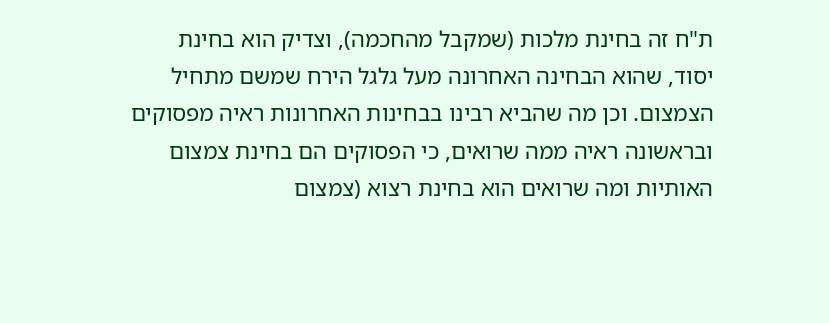ת"ח זה בחינת מלכות (שמקבל מהחכמה), וצדיק הוא בחינת יסוד, שהוא הבחינה האחרונה מעל גלגל הירח שמשם מתחיל הצמצום. וכן מה שהביא רבינו בבחינות האחרונות ראיה מפסוקים ובראשונה ראיה ממה שרואים, כי הפסוקים הם בחינת צמצום האותיות ומה שרואים הוא בחינת רצוא (צמצום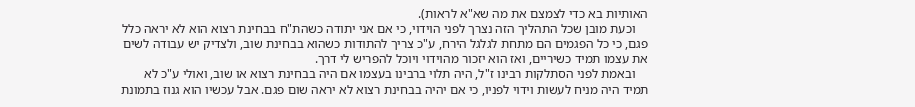האותיות בא כדי לצמצם את מה שא"א לראות).
    וכעת מובן שכל התהליך הזה נצרך לפני הוידוי, כי אם אני יתודה כשהת"ח בבחינת רצוא הוא לא יראה כלל פגם, כי כל הפגמים הם מתחת לגלגל הירח, ע"כ צריך להתודות כשהוא בבחינת שוב, ולצדיק יש עבודה לשים את עצמו תמיד כשיריים, ואז הוא יזכור מהוידוי ויוכל להפריש לי דרך.
    ובאמת לפני הסתלקות רבינו ז"ל, היה תלוי ברבינו בעצמו אם היה בבחינת רצוא או שוב, ואולי ע"כ לא תמיד היה מניח לעשות וידוי לפניו, כי אם יהיה בבחינת רצוא לא יראה שום פגם. אבל עכשיו הוא גנוז בתמונת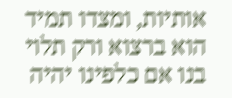אותיות, ומצדו תמיד הוא ברצוא ורק תלוי בנו אם כלפינו יהיה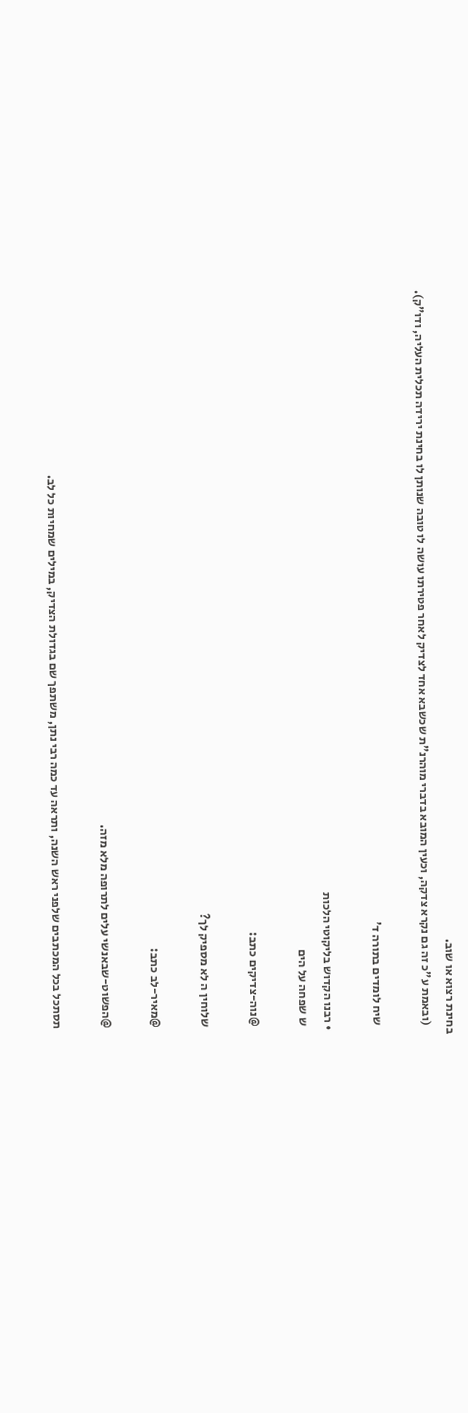בחינת רצוא או שוב.
    (ובאמת ע"כ זה גם נקרא צדקה, וכעין המובא בדברי מוהרנ"ת שכשבא אחד לצדיק לאחר פטירתו עושה לו טובה שנותן לו בחינת ירידה תכלית העליה, ודו"ק).

    שיח לומדים בתורה ד'

  • רבנו הקדוש בליקוטי הלכות
    ש שפחה על הים

    @נוה-צדיקים כתב:

    שלוחין ה לא מספיק לך?

    @מאיר-לב כתב:

    @הפשוט-שבאנשי עלים לתרופה מלא מזה.

    תסתכל בכל המכתבים שלפני ראש השנה, ותראה עד כמה רבי נתן, משתפך שם בגדולת הצדיק, במילים שמחיות כל לב.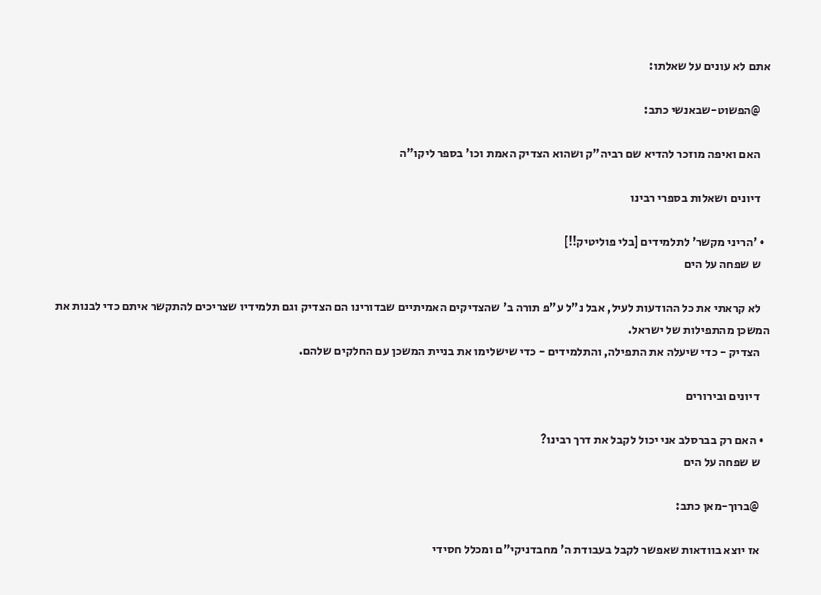אתם לא עונים על שאלתו:

    @הפשוט-שבאנשי כתב:

    האם ואיפה מוזכר להדיא שם רביה"ק ושהוא הצדיק האמת וכו' בספר ליקו"ה

    דיונים ושאלות בספרי רבינו

  • 'הריני מקשר' לתלמידים [בלי פוליטיק!!]
    ש שפחה על הים

    לא קראתי את כל ההודעות לעיל, אבל נ"ל ע"פ תורה ב' שהצדיקים האמיתיים שבדורינו הם הצדיק וגם תלמידיו שצריכים להתקשר איתם כדי לבנות את המשכן מהתפילות של ישראל.
    הצדיק - כדי שיעלה את התפילה, והתלמידים - כדי שישלימו את בניית המשכן עם החלקים שלהם.

    דיונים ובירורים

  • האם רק בברסלב אני יכול לקבל את דרך רבינו?
    ש שפחה על הים

    @ברוך-מאן כתב:

    אז יוצא בוודאות שאפשר לקבל בעבודת ה' מחבדניקי"ם ומכלל חסידי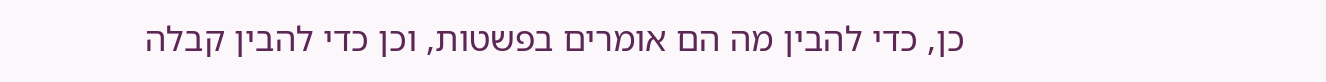כן, כדי להבין מה הם אומרים בפשטות, וכן כדי להבין קבלה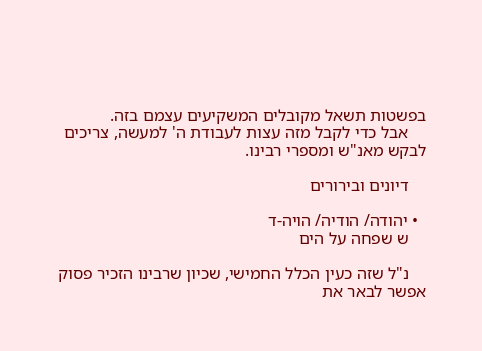בפשטות תשאל מקובלים המשקיעים עצמם בזה.
    אבל כדי לקבל מזה עצות לעבודת ה' למעשה, צריכים לבקש מאנ"ש ומספרי רבינו.

    דיונים ובירורים

  • יהודה/ הודיה/ הויה-ד
    ש שפחה על הים

    נ"ל שזה כעין הכלל החמישי, שכיון שרבינו הזכיר פסוק אפשר לבאר את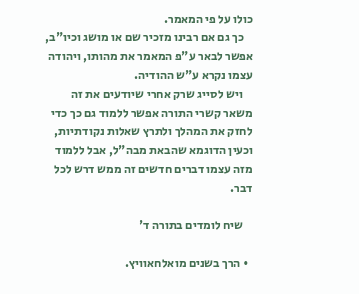כולו על פי המאמר.
    כך גם אם רבינו מזכיר שם או מושג וכיו"ב, אפשר לבאר ע"פ המאמר את מהותו, ויהודה עצמו נקרא ע"ש ההודיה.
    ויש לסייג שרק אחרי שיודעים את זה משאר קשרי התורה אפשר ללמוד גם כך כדי לחזק את המהלך ולתרץ שאלות נקודתיות, וכעין הדוגמא שהבאת מבה"ל, אבל ללמוד מזה עצמו דברים חדשים זה ממש דרש לכל דבר.

    שיח לומדים בתורה ד'

  • הרך בשנים מואלחאוויץ.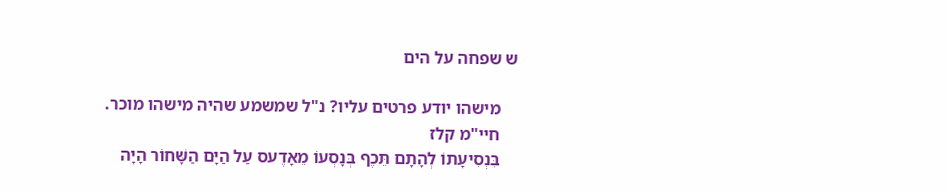ש שפחה על הים

    מישהו יודע פרטים עליו? נ"ל שמשמע שהיה מישהו מוכר.
    חיי"מ קלז
    בִּנְסִיעָתוֹ לְהָתָם תֵּכֶף בְּנָסְעוֹ מֵאָדֶעס עַל הַיָּם הַשָּׁחוֹר הָיָה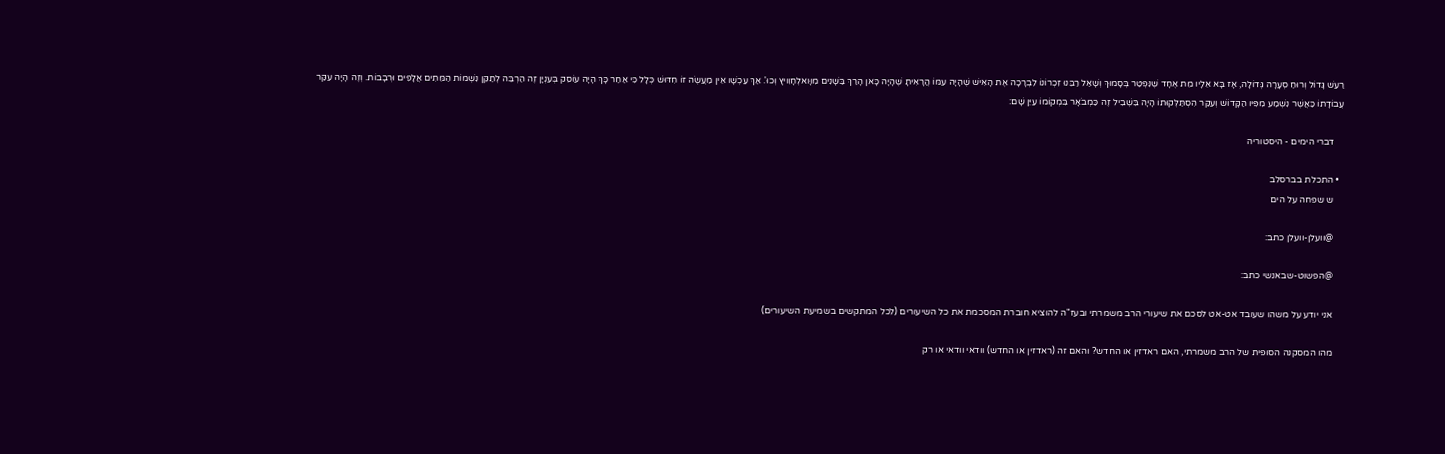רַעַשׁ גָּדוֹל וְרוּחַ סְעָרָה גְּדוֹלָה, אָז בָּא אֵלָיו מֵת אֶחָד שֶׁנִּפְטַר בְּסָמוּךְ וְשָׁאַל רַבֵּנוּ זִכְרוֹנוֹ לִבְרָכָה אֶת הָאִישׁ שֶׁהָיָה עִמּוֹ הֲרָאִיתָ שֶׁהָיָה כָּאן הָרַךְ בַּשָּׁנִים מִוָּואלְחָוִויץ וְכוּ'. אַךְ עַכְשָׁו אֵין מַעֲשֶֹה זוֹ חִדּוּשׁ כְּלָל כִּי אַחַר כָּךְ הָיָה עוֹסֵק בְּעִנְיָן זֶה הַרְבֵּה לְתַקֵּן נִשְׁמוֹת הַמֵּתִים אֲלָפִים וּרְבָבוֹת. וְזֶה הָיָה עִקַּר עֲבוֹדָתוֹ כַּאֲשֶׁר נִשְׁמַע מִפִּיו הַקָּדוֹשׁ וְעִקַּר הִסְתַּלְּקוּתוֹ הָיָה בִּשְׁבִיל זֶה כַּמְבֹאָר בִּמְקוֹמוֹ עַיֵּן שָׁם:

    דברי הימים - היסטוריה

  • התכלת בברסלב
    ש שפחה על הים

    @וועלן-וועלן כתב:

    @הפשוט-שבאנשי כתב:

    אני יודע על משהו שעובד אט-אט לסכם את שיעורי הרב משמרתי ובעז"ה להוציא חוברת המסכמת את כל השיעורים (לכל המתקשים בשמיעת השיעורים)

    מהו המסקנה הסופית של הרב משמרתי, האם ראדזין או החדש? והאם זה (ראדזין או החדש) וודאי וודאי או רק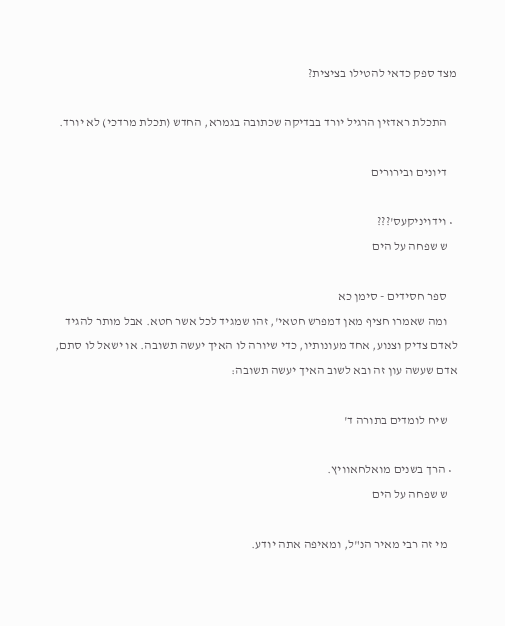מצד ספק כדאי להטילו בציצית?

    התכלת ראדזין הרגיל יורד בבדיקה שכתובה בגמרא, החדש (תכלת מרדכי) לא יורד.

    דיונים ובירורים

  • וידויניקעס'???
    ש שפחה על הים

    ספר חסידים - סימן כא
    ומה שאמרו חציף מאן דמפרש חטאי', זהו שמגיד לכל אשר חטא. אבל מותר להגיד לאדם צדיק וצנוע, אחד מעונותיו, כדי שיורה לו האיך יעשה תשובה. או ישאל לו סתם, אדם שעשה עון זה ובא לשוב האיך יעשה תשובה:

    שיח לומדים בתורה ד'

  • הרך בשנים מואלחאוויץ.
    ש שפחה על הים

    מי זה רבי מאיר הנ"ל, ומאיפה אתה יודע.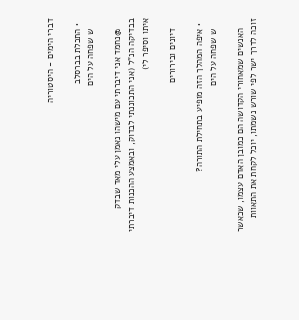דברי הימים - היסטוריה

  • התכלת בברסלב
    ש שפחה על הים

    @נחמד אני דיברתי עם מישהו נאמן עלי מאד שבדק בבדיקה הנ"ל (אני התכוננתי לבדוק, ובאמצע ההכנות דיברתי איתו וסיפר לי)

    דיונים ובירורים

  • איפה המהלך הזה מופיע בתחילת התורה?
    ש שפחה על הים

    האנשים שמאחורי הקדושה הם כמובן האדם עצמו, שכאשר זוכה לדרך ישר לפי שורש נשמתו, יוכל לקחת את התאוות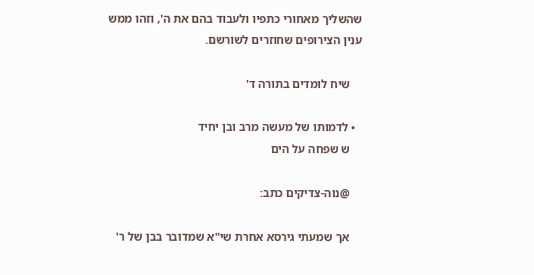שהשליך מאחורי כתפיו ולעבוד בהם את ה', וזהו ממש ענין הצירופים שחוזרים לשורשם.

    שיח לומדים בתורה ד'

  • לדמותו של מעשה מרב ובן יחיד
    ש שפחה על הים

    @נוה-צדיקים כתב:

    אך שמעתי גירסא אחרת שי"א שמדובר בבן של ר'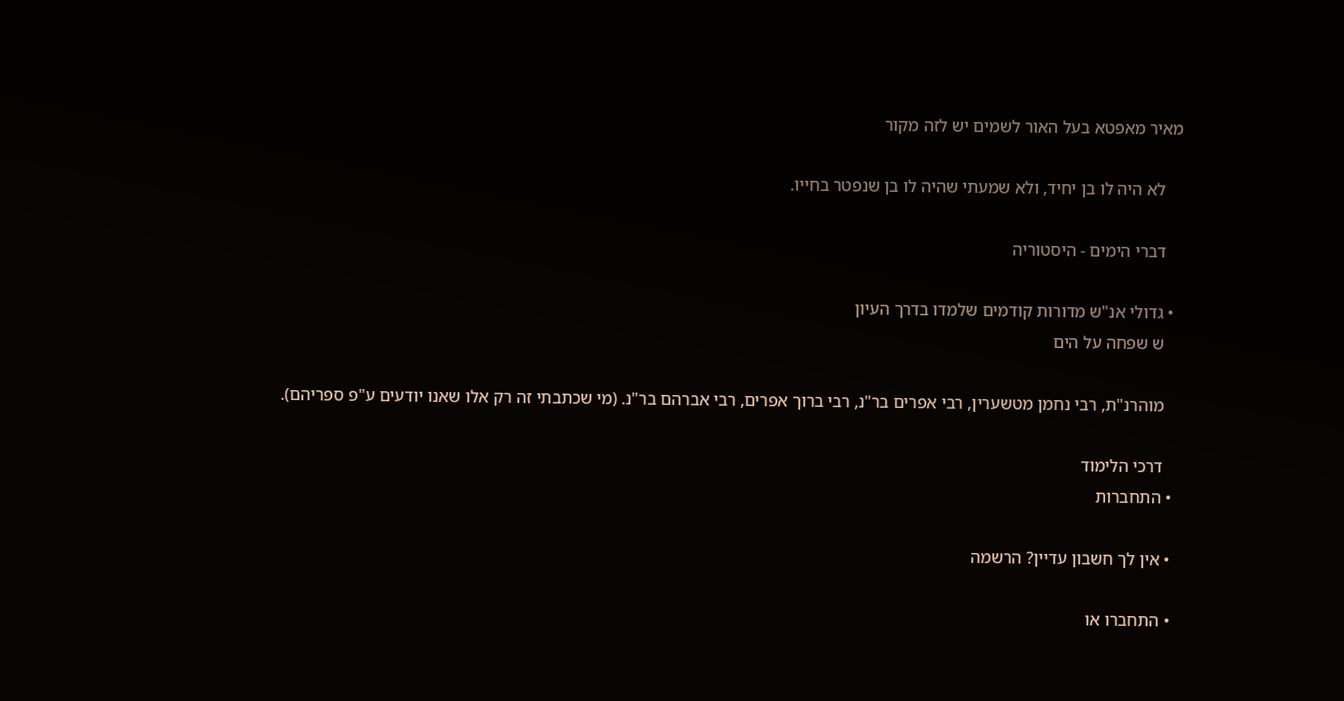מאיר מאפטא בעל האור לשמים יש לזה מקור

    לא היה לו בן יחיד, ולא שמעתי שהיה לו בן שנפטר בחייו.

    דברי הימים - היסטוריה

  • גדולי אנ"ש מדורות קודמים שלמדו בדרך העיון
    ש שפחה על הים

    מוהרנ"ת, רבי נחמן מטשערין, רבי אפרים בר"נ, רבי ברוך אפרים, רבי אברהם בר"נ. (מי שכתבתי זה רק אלו שאנו יודעים ע"פ ספריהם).

    דרכי הלימוד
  • התחברות

  • אין לך חשבון עדיין? הרשמה

  • התחברו או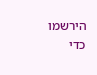הירשמו כדי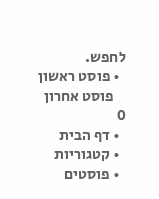לחפש.
  • פוסט ראשון
    פוסט אחרון
0
  • דף הבית
  • קטגוריות
  • פוסטים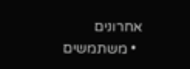אחרונים
  • משתמשים